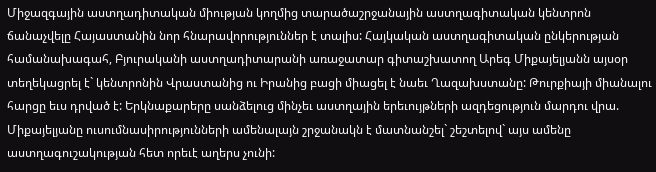Միջազգային աստղադիտական միության կողմից տարածաշրջանային աստղագիտական կենտրոն ճանաչվելը Հայաստանին նոր հնարավորություններ է տալիս: Հայկական աստղագիտական ընկերության համանախագահ, Բյուրականի աստղադիտարանի առաջատար գիտաշխատող Արեգ Միքայելյանն այսօր տեղեկացրել է` կենտրոնին Վրաստանից ու Իրանից բացի միացել է նաեւ Ղազախստանը: Թուրքիայի միանալու հարցը եւս դրված է: Երկնաքարերը սանձելուց մինչեւ աստղային երեւույթների ազդեցություն մարդու վրա. Միքայելյանը ուսումնասիրությունների ամենալայն շրջանակն է մատնանշել` շեշտելով` այս ամենը աստղագուշակության հետ որեւէ աղերս չունի: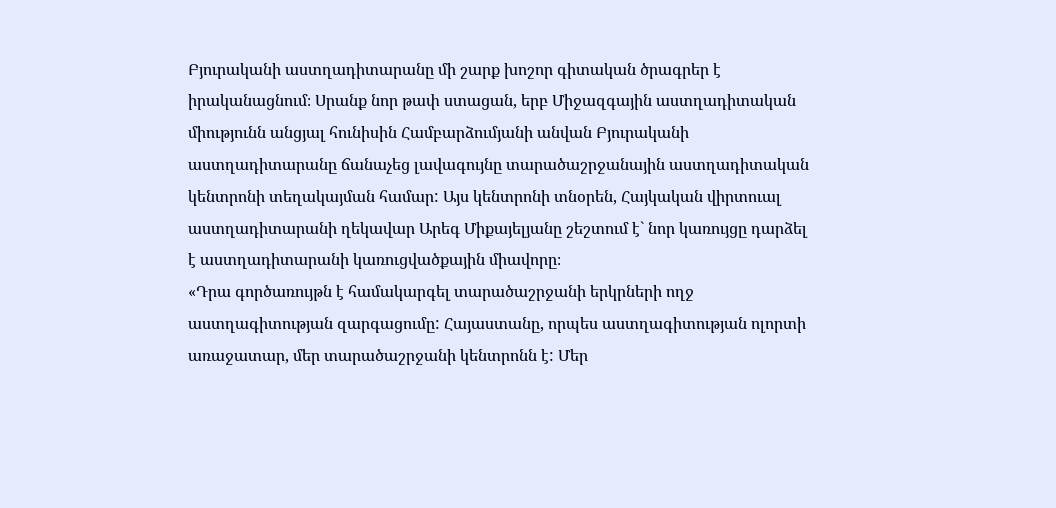Բյուրականի աստղադիտարանը մի շարք խոշոր գիտական ծրագրեր է իրականացնում։ Սրանք նոր թափ ստացան, երբ Միջազգային աստղադիտական միությունն անցյալ հունիսին Համբարձումյանի անվան Բյուրականի աստղադիտարանը ճանաչեց լավագույնը տարածաշրջանային աստղադիտական կենտրոնի տեղակայման համար: Այս կենտրոնի տնօրեն, Հայկական վիրտուալ աստղադիտարանի ղեկավար Արեգ Միքայելյանը շեշտում է` նոր կառույցը դարձել է աստղադիտարանի կառուցվածքային միավորը։
«Դրա գործառույթն է համակարգել տարածաշրջանի երկրների ողջ աստղագիտության զարգացումը: Հայաստանը, որպես աստղագիտության ոլորտի առաջատար, մեր տարածաշրջանի կենտրոնն է: Մեր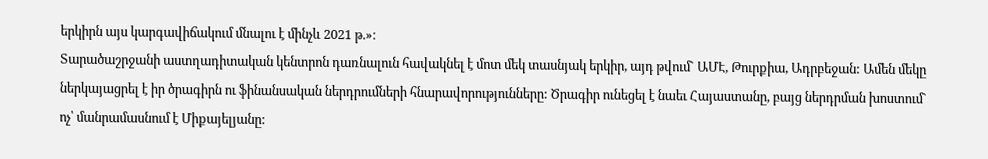երկիրն այս կարգավիճակում մնալու է մինչև 2021 թ.»։
Տարածաշրջանի աստղադիտական կենտրոն դառնալուն հավակնել է մոտ մեկ տասնյակ երկիր, այդ թվում` ԱՄԷ, Թուրքիա, Ադրբեջան: Ամեն մեկը ներկայացրել է իր ծրագիրն ու ֆինանսական ներդրումների հնարավորությունները: Ծրագիր ունեցել է նաեւ Հայաստանը, բայց ներդրման խոստում` ոչ՝ մանրամասնում է Միքայելյանը: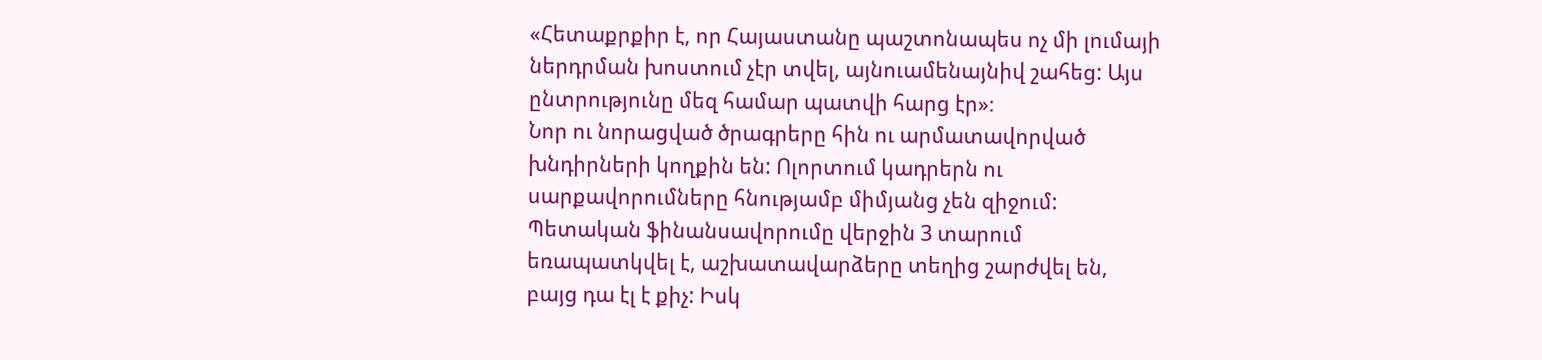«Հետաքրքիր է, որ Հայաստանը պաշտոնապես ոչ մի լումայի ներդրման խոստում չէր տվել, այնուամենայնիվ շահեց: Այս ընտրությունը մեզ համար պատվի հարց էր»։
Նոր ու նորացված ծրագրերը հին ու արմատավորված խնդիրների կողքին են: Ոլորտում կադրերն ու սարքավորումները հնությամբ միմյանց չեն զիջում: Պետական ֆինանսավորումը վերջին 3 տարում եռապատկվել է, աշխատավարձերը տեղից շարժվել են, բայց դա էլ է քիչ: Իսկ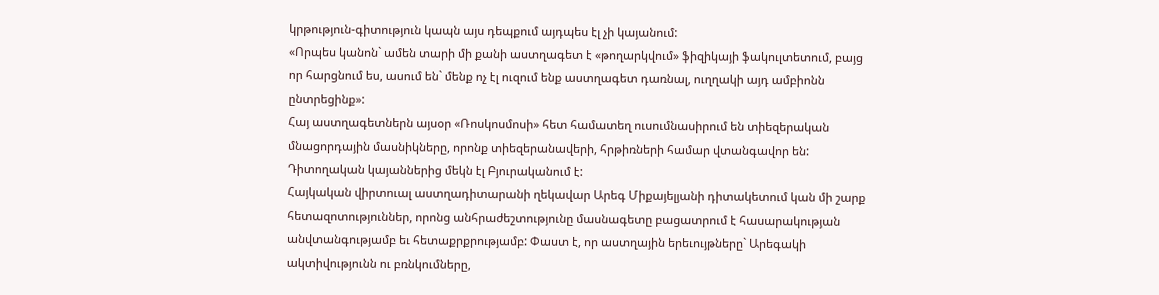կրթություն-գիտություն կապն այս դեպքում այդպես էլ չի կայանում:
«Որպես կանոն` ամեն տարի մի քանի աստղագետ է «թողարկվում» ֆիզիկայի ֆակուլտետում, բայց որ հարցնում ես, ասում են` մենք ոչ էլ ուզում ենք աստղագետ դառնալ, ուղղակի այդ ամբիոնն ընտրեցինք»:
Հայ աստղագետներն այսօր «Ռոսկոսմոսի» հետ համատեղ ուսումնասիրում են տիեզերական մնացորդային մասնիկները, որոնք տիեզերանավերի, հրթիռների համար վտանգավոր են: Դիտողական կայաններից մեկն էլ Բյուրականում է:
Հայկական վիրտուալ աստղադիտարանի ղեկավար Արեգ Միքայելյանի դիտակետում կան մի շարք հետազոտություններ, որոնց անհրաժեշտությունը մասնագետը բացատրում է հասարակության անվտանգությամբ եւ հետաքրքրությամբ: Փաստ է, որ աստղային երեւույթները` Արեգակի ակտիվությունն ու բռնկումները,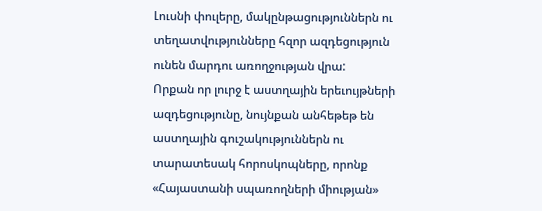Լուսնի փուլերը, մակընթացություններն ու տեղատվությունները հզոր ազդեցություն ունեն մարդու առողջության վրա:
Որքան որ լուրջ է աստղային երեւույթների ազդեցությունը, նույնքան անհեթեթ են աստղային գուշակություններն ու տարատեսակ հորոսկոպները, որոնք «Հայաստանի սպառողների միության»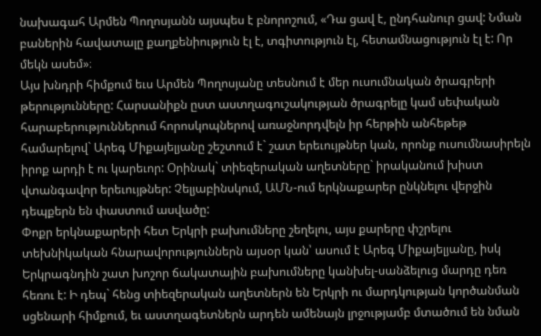նախագահ Արմեն Պողոսյանն այսպես է բնորոշում, «Դա ցավ է, ընդհանուր ցավ: Նման բաներին հավատալը քաղքենիություն էլ է, տգիտություն էլ, հետամնացություն էլ է: Որ մեկն ասեմ»։
Այս խնդրի հիմքում եւս Արմեն Պողոսյանը տեսնում է մեր ուսումնական ծրագրերի թերությունները: Հարսանիքն ըստ աստղագուշակության ծրագրելը կամ սեփական հարաբերություններում հորոսկոպներով առաջնորդվելն իր հերթին անհեթեթ համարելով` Արեգ Միքայելյանը շեշտում է` շատ երեւույթներ կան, որոնք ուսումնասիրելն իրոք արդի է ու կարեւոր: Օրինակ` տիեզերական աղետները` իրականում խիստ վտանգավոր երեւույթներ: Չելյաբինսկում, ԱՄՆ-ում երկնաքարեր ընկնելու վերջին դեպքերն են փաստում ասվածը:
Փոքր երկնաքարերի հետ Երկրի բախումները շեղելու, այս քարերը փշրելու տեխնիկական հնարավորություններն այսօր կան՝ ասում է Արեգ Միքայելյանը, իսկ Երկրագնդին շատ խոշոր ճակատային բախումները կանխել-սանձելուց մարդը դեռ հեռու է: Ի դեպ` հենց տիեզերական աղետներն են Երկրի ու մարդկության կործանման սցենարի հիմքում, եւ աստղագետներն արդեն ամենայն լրջությամբ մտածում են նման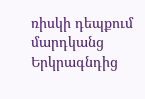ռիսկի դեպքում մարդկանց Երկրագնդից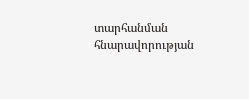տարհանման հնարավորության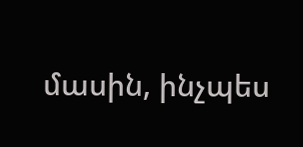մասին, ինչպես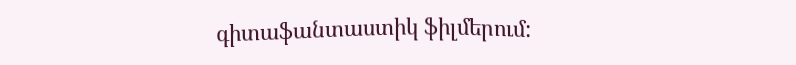գիտաֆանտաստիկ ֆիլմերում: